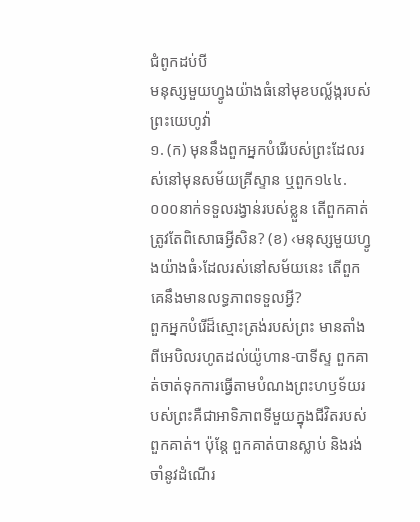ជំពូកដប់បី
មនុស្សមួយហ្វូងយ៉ាងធំនៅមុខបល្ល័ង្ករបស់ព្រះយេហូវ៉ា
១. (ក) មុននឹងពួកអ្នកបំរើរបស់ព្រះដែលរស់នៅមុនសម័យគ្រីស្ទាន ឬពួក១៤៤.០០០នាក់ទទួលរង្វាន់របស់ខ្លួន តើពួកគាត់ត្រូវតែពិសោធអ្វីសិន? (ខ) ‹មនុស្សមួយហ្វូងយ៉ាងធំ›ដែលរស់នៅសម័យនេះ តើពួកគេនឹងមានលទ្ធភាពទទួលអ្វី?
ពួកអ្នកបំរើដ៏ស្មោះត្រង់របស់ព្រះ មានតាំងពីអេបិលរហូតដល់យ៉ូហាន-បាទីស្ទ ពួកគាត់ចាត់ទុកការធ្វើតាមបំណងព្រះហឫទ័យរបស់ព្រះគឺជាអាទិភាពទីមួយក្នុងជីវិតរបស់ពួកគាត់។ ប៉ុន្តែ ពួកគាត់បានស្លាប់ និងរង់ចាំនូវដំណើរ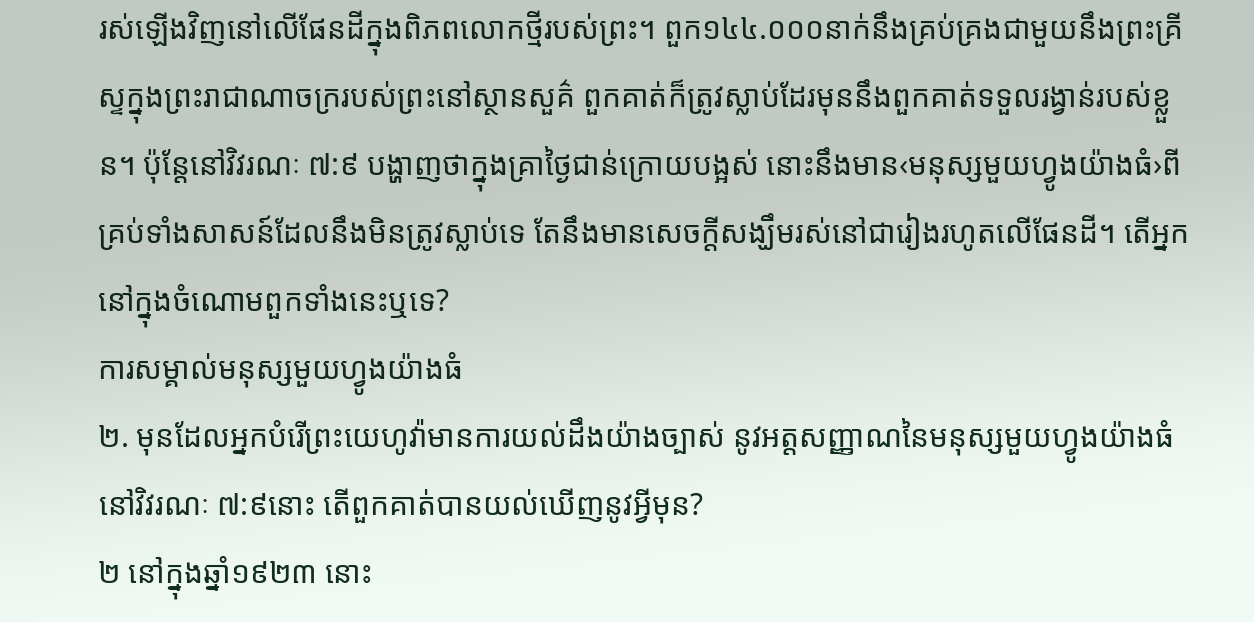រស់ឡើងវិញនៅលើផែនដីក្នុងពិភពលោកថ្មីរបស់ព្រះ។ ពួក១៤៤.០០០នាក់នឹងគ្រប់គ្រងជាមួយនឹងព្រះគ្រីស្ទក្នុងព្រះរាជាណាចក្ររបស់ព្រះនៅស្ថានសួគ៌ ពួកគាត់ក៏ត្រូវស្លាប់ដែរមុននឹងពួកគាត់ទទួលរង្វាន់របស់ខ្លួន។ ប៉ុន្តែនៅវិវរណៈ ៧:៩ បង្ហាញថាក្នុងគ្រាថ្ងៃជាន់ក្រោយបង្អស់ នោះនឹងមាន‹មនុស្សមួយហ្វូងយ៉ាងធំ›ពីគ្រប់ទាំងសាសន៍ដែលនឹងមិនត្រូវស្លាប់ទេ តែនឹងមានសេចក្ដីសង្ឃឹមរស់នៅជារៀងរហូតលើផែនដី។ តើអ្នកនៅក្នុងចំណោមពួកទាំងនេះឬទេ?
ការសម្គាល់មនុស្សមួយហ្វូងយ៉ាងធំ
២. មុនដែលអ្នកបំរើព្រះយេហូវ៉ាមានការយល់ដឹងយ៉ាងច្បាស់ នូវអត្តសញ្ញាណនៃមនុស្សមួយហ្វូងយ៉ាងធំនៅវិវរណៈ ៧:៩នោះ តើពួកគាត់បានយល់ឃើញនូវអ្វីមុន?
២ នៅក្នុងឆ្នាំ១៩២៣ នោះ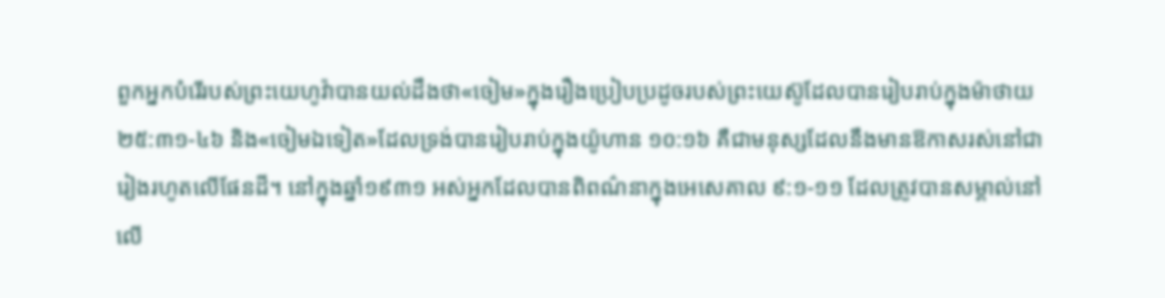ពួកអ្នកបំរើរបស់ព្រះយេហូវ៉ាបានយល់ដឹងថា«ចៀម»ក្នុងរឿងប្រៀបប្រដូចរបស់ព្រះយេស៊ូដែលបានរៀបរាប់ក្នុងម៉ាថាយ ២៥:៣១-៤៦ និង«ចៀមឯទៀត»ដែលទ្រង់បានរៀបរាប់ក្នុងយ៉ូហាន ១០:១៦ គឺជាមនុស្សដែលនឹងមានឱកាសរស់នៅជារៀងរហូតលើផែនដី។ នៅក្នុងឆ្នាំ១៩៣១ អស់អ្នកដែលបានពិពណ៌នាក្នុងអេសេគាល ៩:១-១១ ដែលត្រូវបានសម្គាល់នៅលើ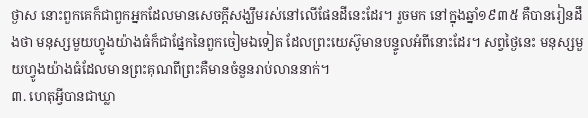ថ្ងាស នោះពួកគេក៏ជាពួកអ្នកដែលមានសេចក្ដីសង្ឃឹមរស់នៅលើផែនដីនេះដែរ។ រួចមក នៅក្នុងឆ្នាំ១៩៣៥ គឺបានរៀនដឹងថា មនុស្សមួយហ្វូងយ៉ាងធំក៏ជាផ្នែកនៃពួកចៀមឯទៀត ដែលព្រះយេស៊ូមានបន្ទូលអំពីនោះដែរ។ សព្វថ្ងៃនេះ មនុស្សមួយហ្វូងយ៉ាងធំដែលមានព្រះគុណពីព្រះគឺមានចំនួនរាប់លាននាក់។
៣. ហេតុអ្វីបានជាឃ្លា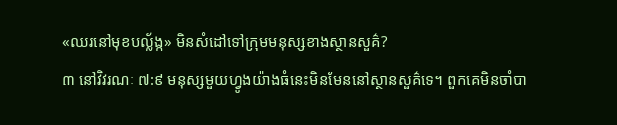«ឈរនៅមុខបល្ល័ង្ក» មិនសំដៅទៅក្រុមមនុស្សខាងស្ថានសួគ៌?
៣ នៅវិវរណៈ ៧:៩ មនុស្សមួយហ្វូងយ៉ាងធំនេះមិនមែននៅស្ថានសួគ៌ទេ។ ពួកគេមិនចាំបា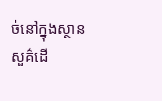ច់នៅក្នុងស្ថានសួគ៌ដើ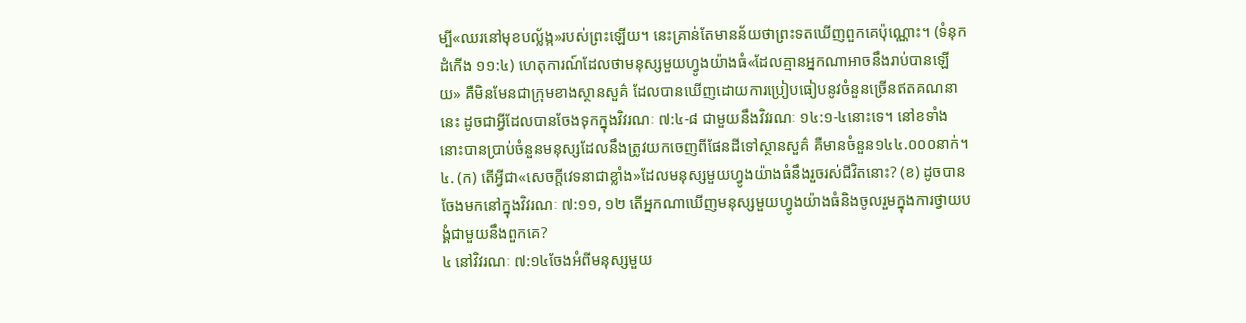ម្បី«ឈរនៅមុខបល្ល័ង្ក»របស់ព្រះឡើយ។ នេះគ្រាន់តែមានន័យថាព្រះទតឃើញពួកគេប៉ុណ្ណោះ។ (ទំនុកដំកើង ១១:៤) ហេតុការណ៍ដែលថាមនុស្សមួយហ្វូងយ៉ាងធំ«ដែលគ្មានអ្នកណាអាចនឹងរាប់បានឡើយ» គឺមិនមែនជាក្រុមខាងស្ថានសួគ៌ ដែលបានឃើញដោយការប្រៀបធៀបនូវចំនួនច្រើនឥតគណនានេះ ដូចជាអ្វីដែលបានចែងទុកក្នុងវិវរណៈ ៧:៤-៨ ជាមួយនឹងវិវរណៈ ១៤:១-៤នោះទេ។ នៅខទាំងនោះបានប្រាប់ចំនួនមនុស្សដែលនឹងត្រូវយកចេញពីផែនដីទៅស្ថានសួគ៌ គឺមានចំនួន១៤៤.០០០នាក់។
៤. (ក) តើអ្វីជា«សេចក្ដីវេទនាជាខ្លាំង»ដែលមនុស្សមួយហ្វូងយ៉ាងធំនឹងរួចរស់ជីវិតនោះ? (ខ) ដូចបានចែងមកនៅក្នុងវិវរណៈ ៧:១១, ១២ តើអ្នកណាឃើញមនុស្សមួយហ្វូងយ៉ាងធំនិងចូលរួមក្នុងការថ្វាយបង្គំជាមួយនឹងពួកគេ?
៤ នៅវិវរណៈ ៧:១៤ចែងអំពីមនុស្សមួយ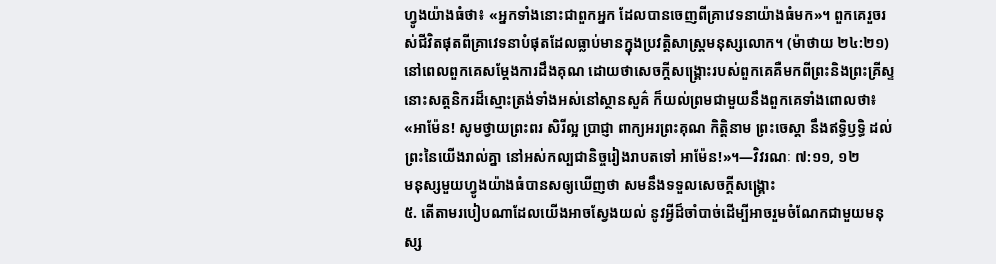ហ្វូងយ៉ាងធំថា៖ «អ្នកទាំងនោះជាពួកអ្នក ដែលបានចេញពីគ្រាវេទនាយ៉ាងធំមក»។ ពួកគេរួចរស់ជីវិតផុតពីគ្រាវេទនាបំផុតដែលធ្លាប់មានក្នុងប្រវត្ដិសាស្ត្រមនុស្សលោក។ (ម៉ាថាយ ២៤:២១) នៅពេលពួកគេសម្ដែងការដឹងគុណ ដោយថាសេចក្ដីសង្គ្រោះរបស់ពួកគេគឺមកពីព្រះនិងព្រះគ្រីស្ទ នោះសត្តនិករដ៏ស្មោះត្រង់ទាំងអស់នៅស្ថានសួគ៌ ក៏យល់ព្រមជាមួយនឹងពួកគេទាំងពោលថា៖ «អាម៉ែន! សូមថ្វាយព្រះពរ សិរីល្អ ប្រាជ្ញា ពាក្យអរព្រះគុណ កិត្ដិនាម ព្រះចេស្ដា នឹងឥទ្ធិឫទ្ធិ ដល់ព្រះនៃយើងរាល់គ្នា នៅអស់កល្បជានិច្ចរៀងរាបតទៅ អាម៉ែន!»។—វិវរណៈ ៧:១១, ១២
មនុស្សមួយហ្វូងយ៉ាងធំបានសឲ្យឃើញថា សមនឹងទទួលសេចក្ដីសង្គ្រោះ
៥. តើតាមរបៀបណាដែលយើងអាចស្វែងយល់ នូវអ្វីដ៏ចាំបាច់ដើម្បីអាចរួមចំណែកជាមួយមនុស្ស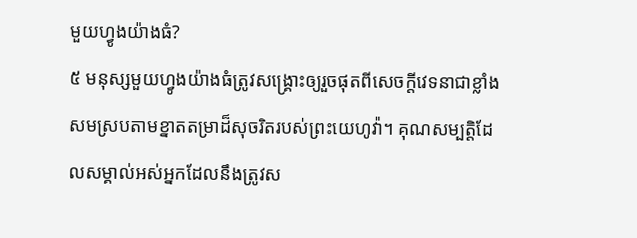មួយហ្វូងយ៉ាងធំ?
៥ មនុស្សមួយហ្វូងយ៉ាងធំត្រូវសង្គ្រោះឲ្យរួចផុតពីសេចក្ដីវេទនាជាខ្លាំង សមស្របតាមខ្នាតតម្រាដ៏សុចរិតរបស់ព្រះយេហូវ៉ា។ គុណសម្បត្ដិដែលសម្គាល់អស់អ្នកដែលនឹងត្រូវស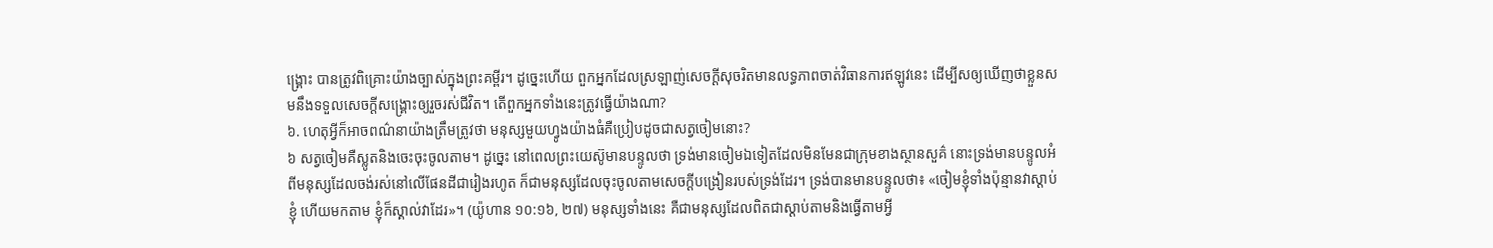ង្គ្រោះ បានត្រូវពិគ្រោះយ៉ាងច្បាស់ក្នុងព្រះគម្ពីរ។ ដូច្នេះហើយ ពួកអ្នកដែលស្រឡាញ់សេចក្ដីសុចរិតមានលទ្ធភាពចាត់វិធានការឥឡូវនេះ ដើម្បីសឲ្យឃើញថាខ្លួនសមនឹងទទួលសេចក្ដីសង្គ្រោះឲ្យរួចរស់ជីវិត។ តើពួកអ្នកទាំងនេះត្រូវធ្វើយ៉ាងណា?
៦. ហេតុអ្វីក៏អាចពណ៌នាយ៉ាងត្រឹមត្រូវថា មនុស្សមួយហ្វូងយ៉ាងធំគឺប្រៀបដូចជាសត្វចៀមនោះ?
៦ សត្វចៀមគឺស្លូតនិងចេះចុះចូលតាម។ ដូច្នេះ នៅពេលព្រះយេស៊ូមានបន្ទូលថា ទ្រង់មានចៀមឯទៀតដែលមិនមែនជាក្រុមខាងស្ថានសួគ៌ នោះទ្រង់មានបន្ទូលអំពីមនុស្សដែលចង់រស់នៅលើផែនដីជារៀងរហូត ក៏ជាមនុស្សដែលចុះចូលតាមសេចក្ដីបង្រៀនរបស់ទ្រង់ដែរ។ ទ្រង់បានមានបន្ទូលថា៖ «ចៀមខ្ញុំទាំងប៉ុន្មានវាស្ដាប់ខ្ញុំ ហើយមកតាម ខ្ញុំក៏ស្គាល់វាដែរ»។ (យ៉ូហាន ១០:១៦, ២៧) មនុស្សទាំងនេះ គឺជាមនុស្សដែលពិតជាស្ដាប់តាមនិងធ្វើតាមអ្វី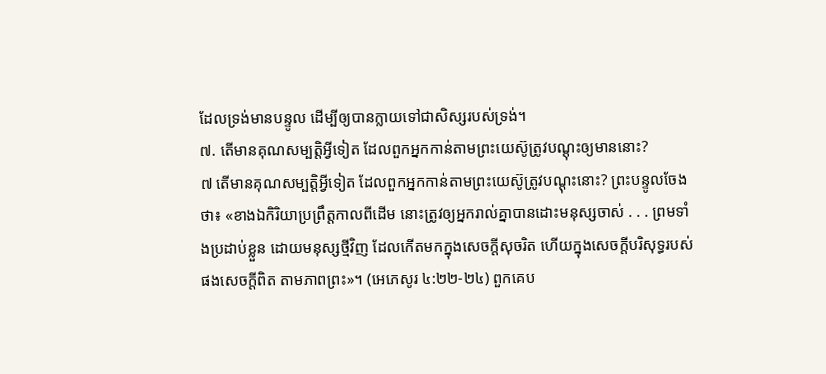ដែលទ្រង់មានបន្ទូល ដើម្បីឲ្យបានក្លាយទៅជាសិស្សរបស់ទ្រង់។
៧. តើមានគុណសម្បត្ដិអ្វីទៀត ដែលពួកអ្នកកាន់តាមព្រះយេស៊ូត្រូវបណ្ដុះឲ្យមាននោះ?
៧ តើមានគុណសម្បត្ដិអ្វីទៀត ដែលពួកអ្នកកាន់តាមព្រះយេស៊ូត្រូវបណ្ដុះនោះ? ព្រះបន្ទូលចែងថា៖ «ខាងឯកិរិយាប្រព្រឹត្តកាលពីដើម នោះត្រូវឲ្យអ្នករាល់គ្នាបានដោះមនុស្សចាស់ . . . ព្រមទាំងប្រដាប់ខ្លួន ដោយមនុស្សថ្មីវិញ ដែលកើតមកក្នុងសេចក្ដីសុចរិត ហើយក្នុងសេចក្ដីបរិសុទ្ធរបស់ផងសេចក្ដីពិត តាមភាពព្រះ»។ (អេភេសូរ ៤:២២-២៤) ពួកគេប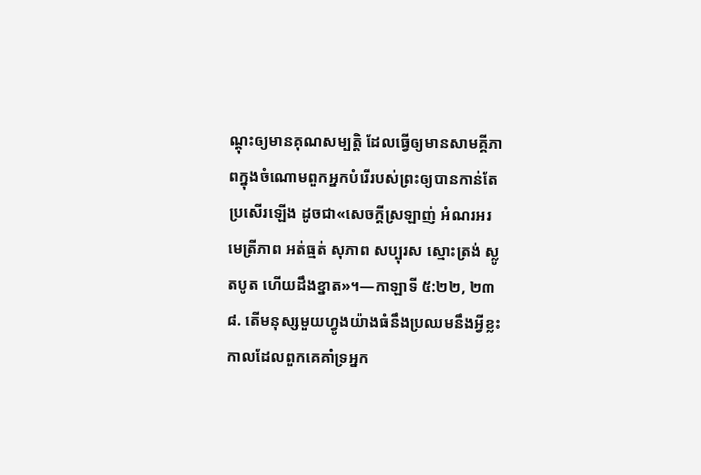ណ្ដុះឲ្យមានគុណសម្បត្ដិ ដែលធ្វើឲ្យមានសាមគ្គីភាពក្នុងចំណោមពួកអ្នកបំរើរបស់ព្រះឲ្យបានកាន់តែប្រសើរឡើង ដូចជា«សេចក្ដីស្រឡាញ់ អំណរអរ មេត្រីភាព អត់ធ្មត់ សុភាព សប្បុរស ស្មោះត្រង់ ស្លូតបូត ហើយដឹងខ្នាត»។—កាឡាទី ៥:២២, ២៣
៨. តើមនុស្សមួយហ្វូងយ៉ាងធំនឹងប្រឈមនឹងអ្វីខ្លះ កាលដែលពួកគេគាំទ្រអ្នក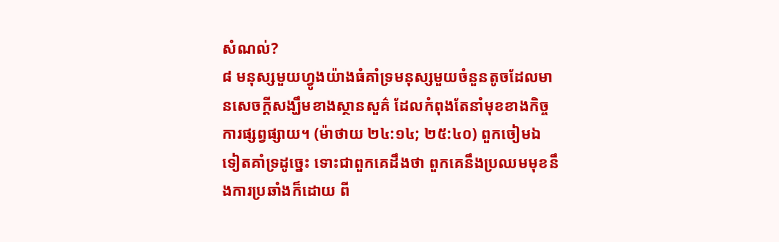សំណល់?
៨ មនុស្សមួយហ្វូងយ៉ាងធំគាំទ្រមនុស្សមួយចំនួនតូចដែលមានសេចក្ដីសង្ឃឹមខាងស្ថានសួគ៌ ដែលកំពុងតែនាំមុខខាងកិច្ចការផ្សព្វផ្សាយ។ (ម៉ាថាយ ២៤:១៤; ២៥:៤០) ពួកចៀមឯទៀតគាំទ្រដូច្នេះ ទោះជាពួកគេដឹងថា ពួកគេនឹងប្រឈមមុខនឹងការប្រឆាំងក៏ដោយ ពី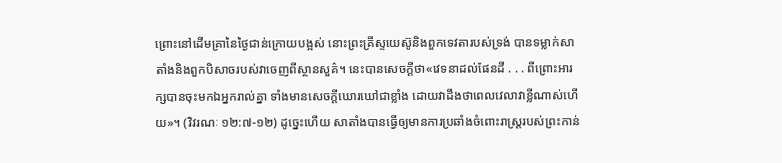ព្រោះនៅដើមគ្រានៃថ្ងៃជាន់ក្រោយបង្អស់ នោះព្រះគ្រីស្ទយេស៊ូនិងពួកទេវតារបស់ទ្រង់ បានទម្លាក់សាតាំងនិងពួកបិសាចរបស់វាចេញពីស្ថានសួគ៌។ នេះបានសេចក្ដីថា«វេទនាដល់ផែនដី . . . ពីព្រោះអារក្សបានចុះមកឯអ្នករាល់គ្នា ទាំងមានសេចក្ដីឃោរឃៅជាខ្លាំង ដោយវាដឹងថាពេលវេលាវាខ្លីណាស់ហើយ»។ (វិវរណៈ ១២:៧-១២) ដូច្នេះហើយ សាតាំងបានធ្វើឲ្យមានការប្រឆាំងចំពោះរាស្ត្ររបស់ព្រះកាន់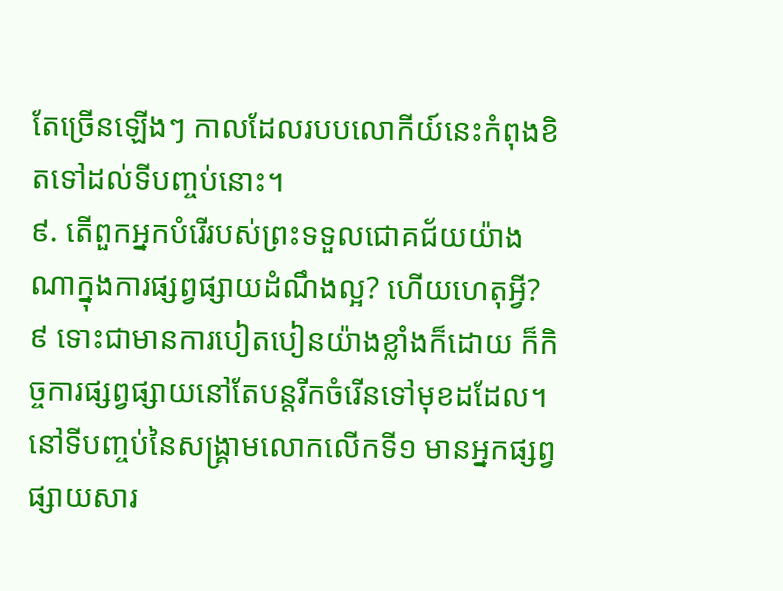តែច្រើនឡើងៗ កាលដែលរបបលោកីយ៍នេះកំពុងខិតទៅដល់ទីបញ្ចប់នោះ។
៩. តើពួកអ្នកបំរើរបស់ព្រះទទួលជោគជ័យយ៉ាងណាក្នុងការផ្សព្វផ្សាយដំណឹងល្អ? ហើយហេតុអ្វី?
៩ ទោះជាមានការបៀតបៀនយ៉ាងខ្លាំងក៏ដោយ ក៏កិច្ចការផ្សព្វផ្សាយនៅតែបន្តរីកចំរើនទៅមុខដដែល។ នៅទីបញ្ចប់នៃសង្គ្រាមលោកលើកទី១ មានអ្នកផ្សព្វផ្សាយសារ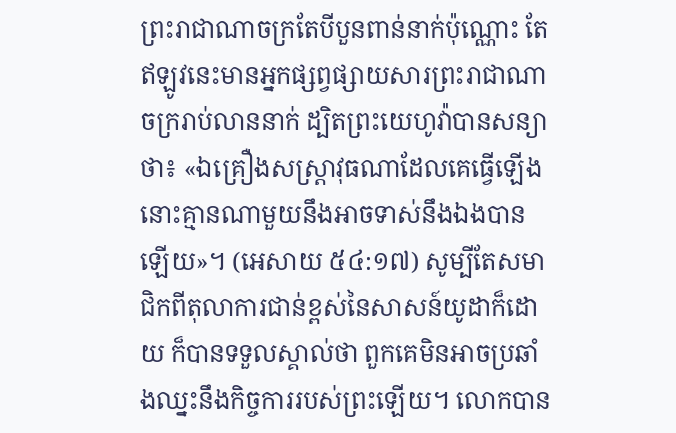ព្រះរាជាណាចក្រតែបីបួនពាន់នាក់ប៉ុណ្ណោះ តែឥឡូវនេះមានអ្នកផ្សព្វផ្សាយសារព្រះរាជាណាចក្ររាប់លាននាក់ ដ្បិតព្រះយេហូវ៉ាបានសន្យាថា៖ «ឯគ្រឿងសស្ដ្រាវុធណាដែលគេធ្វើឡើង នោះគ្មានណាមួយនឹងអាចទាស់នឹងឯងបានឡើយ»។ (អេសាយ ៥៤:១៧) សូម្បីតែសមាជិកពីតុលាការជាន់ខ្ពស់នៃសាសន៍យូដាក៏ដោយ ក៏បានទទួលស្គាល់ថា ពួកគេមិនអាចប្រឆាំងឈ្នះនឹងកិច្ចការរបស់ព្រះឡើយ។ លោកបាន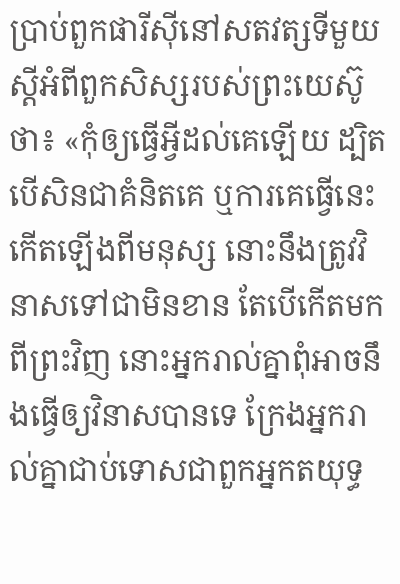ប្រាប់ពួកផារីស៊ីនៅសតវត្សទីមួយ ស្តីអំពីពួកសិស្សរបស់ព្រះយេស៊ូថា៖ «កុំឲ្យធ្វើអ្វីដល់គេឡើយ ដ្បិតបើសិនជាគំនិតគេ ឬការគេធ្វើនេះ កើតឡើងពីមនុស្ស នោះនឹងត្រូវវិនាសទៅជាមិនខាន តែបើកើតមកពីព្រះវិញ នោះអ្នករាល់គ្នាពុំអាចនឹងធ្វើឲ្យវិនាសបានទេ ក្រែងអ្នករាល់គ្នាជាប់ទោសជាពួកអ្នកតយុទ្ធ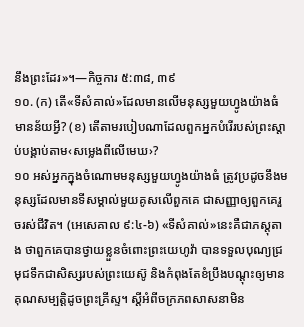នឹងព្រះដែរ»។—កិច្ចការ ៥:៣៨, ៣៩
១០. (ក) តើ«ទីសំគាល់»ដែលមានលើមនុស្សមួយហ្វូងយ៉ាងធំមានន័យអ្វី? (ខ) តើតាមរបៀបណាដែលពួកអ្នកបំរើរបស់ព្រះស្ដាប់បង្គាប់តាម‹សម្លេងពីលើមេឃ›?
១០ អស់អ្នកក្នុងចំណោមមនុស្សមួយហ្វូងយ៉ាងធំ ត្រូវប្រដូចនឹងមនុស្សដែលមានទីសម្គាល់មួយគូសលើពួកគេ ជាសញ្ញាឲ្យពួកគេរួចរស់ជីវិត។ (អេសេគាល ៩:៤-៦) «ទីសំគាល់»នេះគឺជាភស្តុតាង ថាពួកគេបានថ្វាយខ្លួនចំពោះព្រះយេហូវ៉ា បានទទួលបុណ្យជ្រមុជទឹកជាសិស្សរបស់ព្រះយេស៊ូ និងកំពុងតែខំប្រឹងបណ្ដុះឲ្យមានគុណសម្បត្ដិដូចព្រះគ្រីស្ទ។ ស្តីអំពីចក្រភពសាសនាមិន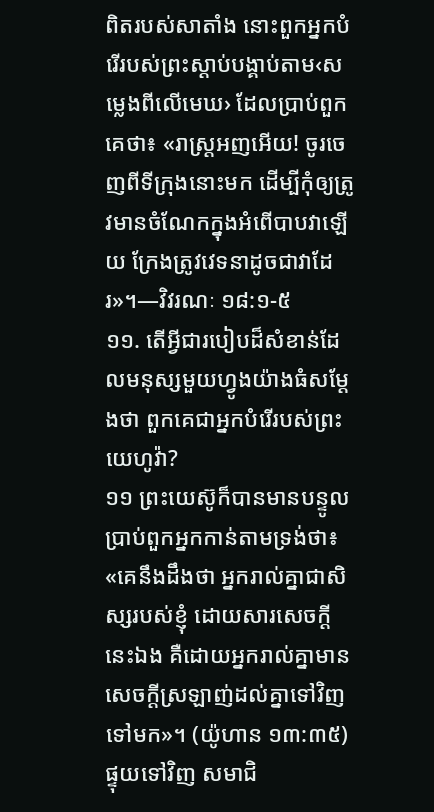ពិតរបស់សាតាំង នោះពួកអ្នកបំរើរបស់ព្រះស្ដាប់បង្គាប់តាម‹សម្លេងពីលើមេឃ› ដែលប្រាប់ពួកគេថា៖ «រាស្ត្រអញអើយ! ចូរចេញពីទីក្រុងនោះមក ដើម្បីកុំឲ្យត្រូវមានចំណែកក្នុងអំពើបាបវាឡើយ ក្រែងត្រូវវេទនាដូចជាវាដែរ»។—វិវរណៈ ១៨:១-៥
១១. តើអ្វីជារបៀបដ៏សំខាន់ដែលមនុស្សមួយហ្វូងយ៉ាងធំសម្ដែងថា ពួកគេជាអ្នកបំរើរបស់ព្រះយេហូវ៉ា?
១១ ព្រះយេស៊ូក៏បានមានបន្ទូលប្រាប់ពួកអ្នកកាន់តាមទ្រង់ថា៖ «គេនឹងដឹងថា អ្នករាល់គ្នាជាសិស្សរបស់ខ្ញុំ ដោយសារសេចក្ដីនេះឯង គឺដោយអ្នករាល់គ្នាមានសេចក្ដីស្រឡាញ់ដល់គ្នាទៅវិញទៅមក»។ (យ៉ូហាន ១៣:៣៥) ផ្ទុយទៅវិញ សមាជិ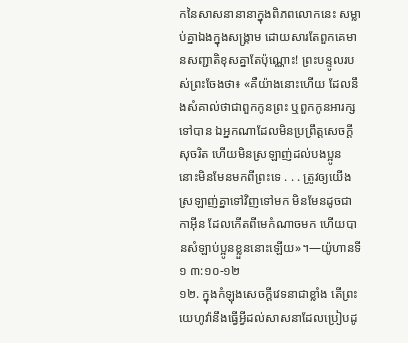កនៃសាសនានានាក្នុងពិភពលោកនេះ សម្លាប់គ្នាឯងក្នុងសង្គ្រាម ដោយសារតែពួកគេមានសញ្ជាតិខុសគ្នាតែប៉ុណ្ណោះ! ព្រះបន្ទូលរបស់ព្រះចែងថា៖ «គឺយ៉ាងនោះហើយ ដែលនឹងសំគាល់ថាជាពួកកូនព្រះ ឬពួកកូនអារក្សទៅបាន ឯអ្នកណាដែលមិនប្រព្រឹត្តសេចក្ដីសុចរិត ហើយមិនស្រឡាញ់ដល់បងប្អូន នោះមិនមែនមកពីព្រះទេ . . . ត្រូវឲ្យយើងស្រឡាញ់គ្នាទៅវិញទៅមក មិនមែនដូចជាកាអ៊ីន ដែលកើតពីមេកំណាចមក ហើយបានសំឡាប់ប្អូនខ្លួននោះឡើយ»។—យ៉ូហានទី១ ៣:១០-១២
១២. ក្នុងកំឡុងសេចក្ដីវេទនាជាខ្លាំង តើព្រះយេហូវ៉ានឹងធ្វើអ្វីដល់សាសនាដែលប្រៀបដូ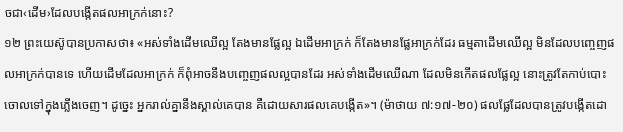ចជា‹ដើម›ដែលបង្កើតផលអាក្រក់នោះ?
១២ ព្រះយេស៊ូបានប្រកាសថា៖ «អស់ទាំងដើមឈើល្អ តែងមានផ្លែល្អ ឯដើមអាក្រក់ ក៏តែងមានផ្លែអាក្រក់ដែរ ធម្មតាដើមឈើល្អ មិនដែលបញ្ចេញផលអាក្រក់បានទេ ហើយដើមដែលអាក្រក់ ក៏ពុំអាចនឹងបញ្ចេញផលល្អបានដែរ អស់ទាំងដើមឈើណា ដែលមិនកើតផលផ្លែល្អ នោះត្រូវតែកាប់បោះចោលទៅក្នុងភ្លើងចេញ។ ដូច្នេះ អ្នករាល់គ្នានឹងស្គាល់គេបាន គឺដោយសារផលគេបង្កើត»។ (ម៉ាថាយ ៧:១៧-២០) ផលផ្លែដែលបានត្រូវបង្កើតដោ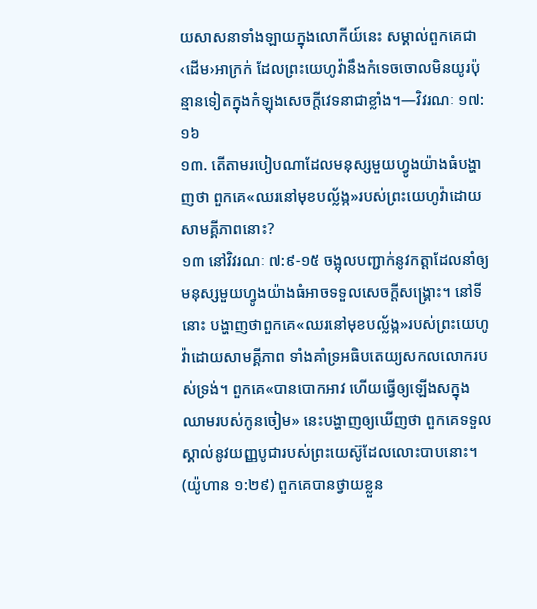យសាសនាទាំងឡាយក្នុងលោកីយ៍នេះ សម្គាល់ពួកគេជា‹ដើម›អាក្រក់ ដែលព្រះយេហូវ៉ានឹងកំទេចចោលមិនយូរប៉ុន្មានទៀតក្នុងកំឡុងសេចក្ដីវេទនាជាខ្លាំង។—វិវរណៈ ១៧:១៦
១៣. តើតាមរបៀបណាដែលមនុស្សមួយហ្វូងយ៉ាងធំបង្ហាញថា ពួកគេ«ឈរនៅមុខបល្ល័ង្ក»របស់ព្រះយេហូវ៉ាដោយសាមគ្គីភាពនោះ?
១៣ នៅវិវរណៈ ៧:៩-១៥ ចង្អុលបញ្ជាក់នូវកត្ដាដែលនាំឲ្យមនុស្សមួយហ្វូងយ៉ាងធំអាចទទួលសេចក្ដីសង្គ្រោះ។ នៅទីនោះ បង្ហាញថាពួកគេ«ឈរនៅមុខបល្ល័ង្ក»របស់ព្រះយេហូវ៉ាដោយសាមគ្គីភាព ទាំងគាំទ្រអធិបតេយ្យសកលលោករបស់ទ្រង់។ ពួកគេ«បានបោកអាវ ហើយធ្វើឲ្យឡើងសក្នុងឈាមរបស់កូនចៀម» នេះបង្ហាញឲ្យឃើញថា ពួកគេទទួលស្គាល់នូវយញ្ញបូជារបស់ព្រះយេស៊ូដែលលោះបាបនោះ។ (យ៉ូហាន ១:២៩) ពួកគេបានថ្វាយខ្លួន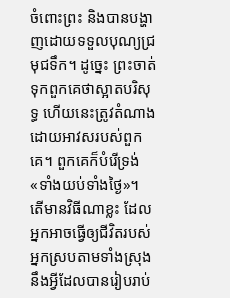ចំពោះព្រះ និងបានបង្ហាញដោយទទួលបុណ្យជ្រមុជទឹក។ ដូច្នេះ ព្រះចាត់ទុកពួកគេថាស្អាតបរិសុទ្ធ ហើយនេះត្រូវតំណាងដោយអាវសរបស់ពួកគេ។ ពួកគេក៏បំរើទ្រង់«ទាំងយប់ទាំងថ្ងៃ»។ តើមានវិធីណាខ្លះ ដែលអ្នកអាចធ្វើឲ្យជីវិតរបស់អ្នកស្របតាមទាំងស្រុងនឹងអ្វីដែលបានរៀបរាប់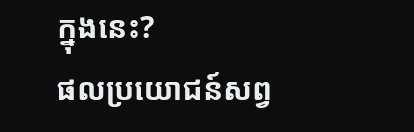ក្នុងនេះ?
ផលប្រយោជន៍សព្វ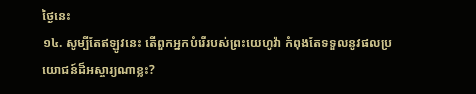ថ្ងៃនេះ
១៤. សូម្បីតែឥឡូវនេះ តើពួកអ្នកបំរើរបស់ព្រះយេហូវ៉ា កំពុងតែទទួលនូវផលប្រយោជន៍ដ៏អស្ចារ្យណាខ្លះ?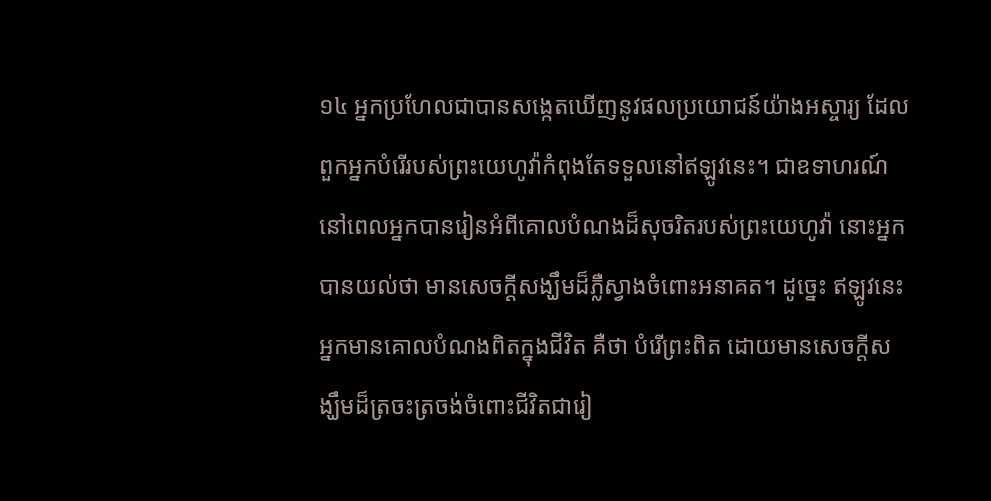១៤ អ្នកប្រហែលជាបានសង្កេតឃើញនូវផលប្រយោជន៍យ៉ាងអស្ចារ្យ ដែលពួកអ្នកបំរើរបស់ព្រះយេហូវ៉ាកំពុងតែទទួលនៅឥឡូវនេះ។ ជាឧទាហរណ៍ នៅពេលអ្នកបានរៀនអំពីគោលបំណងដ៏សុចរិតរបស់ព្រះយេហូវ៉ា នោះអ្នកបានយល់ថា មានសេចក្ដីសង្ឃឹមដ៏ភ្លឺស្វាងចំពោះអនាគត។ ដូច្នេះ ឥឡូវនេះអ្នកមានគោលបំណងពិតក្នុងជីវិត គឺថា បំរើព្រះពិត ដោយមានសេចក្ដីសង្ឃឹមដ៏ត្រចះត្រចង់ចំពោះជីវិតជារៀ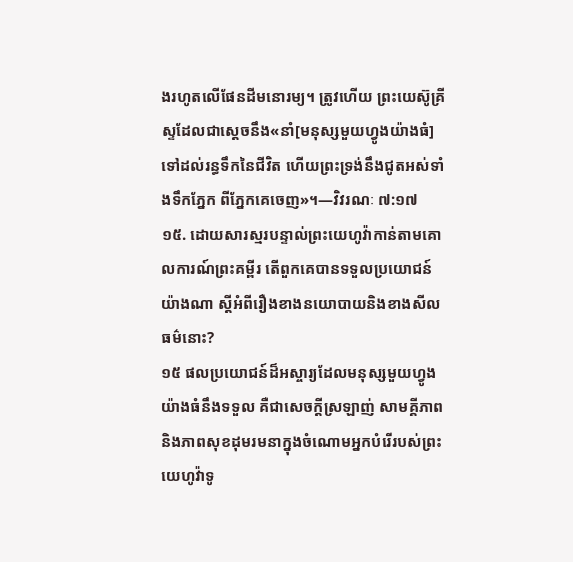ងរហូតលើផែនដីមនោរម្យ។ ត្រូវហើយ ព្រះយេស៊ូគ្រីស្ទដែលជាស្តេចនឹង«នាំ[មនុស្សមួយហ្វូងយ៉ាងធំ]ទៅដល់រន្ធទឹកនៃជីវិត ហើយព្រះទ្រង់នឹងជូតអស់ទាំងទឹកភ្នែក ពីភ្នែកគេចេញ»។—វិវរណៈ ៧:១៧
១៥. ដោយសារស្មរបន្ទាល់ព្រះយេហូវ៉ាកាន់តាមគោលការណ៍ព្រះគម្ពីរ តើពួកគេបានទទួលប្រយោជន៍យ៉ាងណា ស្តីអំពីរឿងខាងនយោបាយនិងខាងសីលធម៌នោះ?
១៥ ផលប្រយោជន៍ដ៏អស្ចារ្យដែលមនុស្សមួយហ្វូងយ៉ាងធំនឹងទទួល គឺជាសេចក្ដីស្រឡាញ់ សាមគ្គីភាពនិងភាពសុខដុមរមនាក្នុងចំណោមអ្នកបំរើរបស់ព្រះយេហូវ៉ាទូ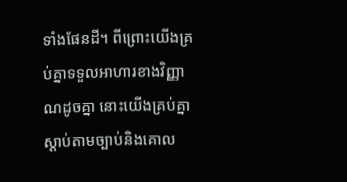ទាំងផែនដី។ ពីព្រោះយើងគ្រប់គ្នាទទួលអាហារខាងវិញ្ញាណដូចគ្នា នោះយើងគ្រប់គ្នាស្ដាប់តាមច្បាប់និងគោល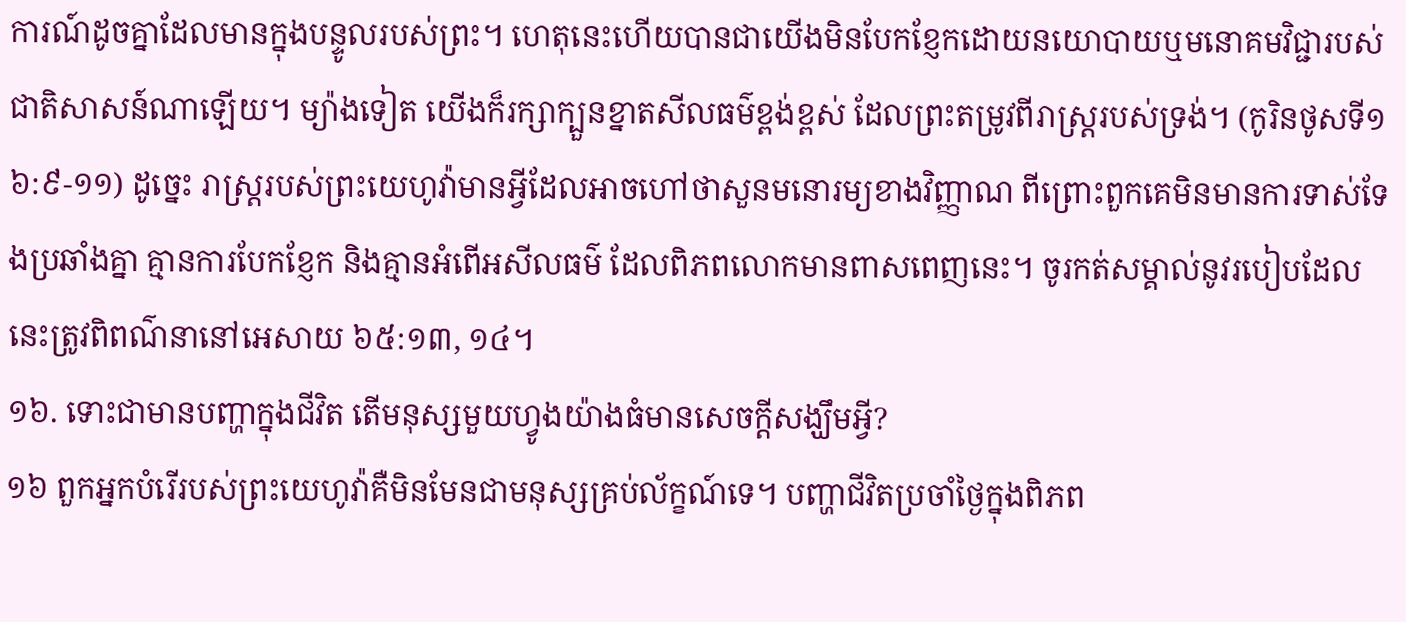ការណ៍ដូចគ្នាដែលមានក្នុងបន្ទូលរបស់ព្រះ។ ហេតុនេះហើយបានជាយើងមិនបែកខ្ញែកដោយនយោបាយឬមនោគមវិជ្ជារបស់ជាតិសាសន៍ណាឡើយ។ ម្យ៉ាងទៀត យើងក៏រក្សាក្បួនខ្នាតសីលធម៌ខ្ពង់ខ្ពស់ ដែលព្រះតម្រូវពីរាស្ត្ររបស់ទ្រង់។ (កូរិនថូសទី១ ៦:៩-១១) ដូច្នេះ រាស្ត្ររបស់ព្រះយេហូវ៉ាមានអ្វីដែលអាចហៅថាសួនមនោរម្យខាងវិញ្ញាណ ពីព្រោះពួកគេមិនមានការទាស់ទែងប្រឆាំងគ្នា គ្មានការបែកខ្ញែក និងគ្មានអំពើអសីលធម៌ ដែលពិភពលោកមានពាសពេញនេះ។ ចូរកត់សម្គាល់នូវរបៀបដែលនេះត្រូវពិពណ៌នានៅអេសាយ ៦៥:១៣, ១៤។
១៦. ទោះជាមានបញ្ហាក្នុងជីវិត តើមនុស្សមួយហ្វូងយ៉ាងធំមានសេចក្ដីសង្ឃឹមអ្វី?
១៦ ពួកអ្នកបំរើរបស់ព្រះយេហូវ៉ាគឺមិនមែនជាមនុស្សគ្រប់ល័ក្ខណ៍ទេ។ បញ្ហាជីវិតប្រចាំថ្ងៃក្នុងពិភព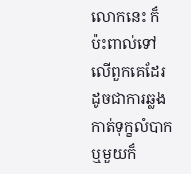លោកនេះ ក៏ប៉ះពាល់ទៅលើពួកគេដែរ ដូចជាការឆ្លងកាត់ទុក្ខលំបាក ឬមួយក៏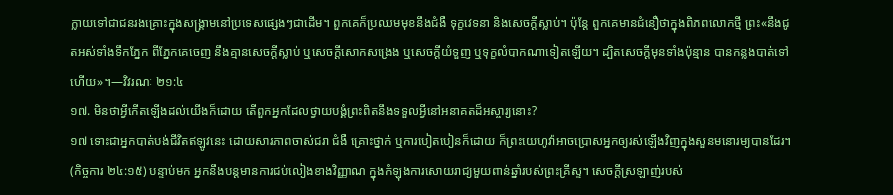ក្លាយទៅជាជនរងគ្រោះក្នុងសង្គ្រាមនៅប្រទេសផ្សេងៗជាដើម។ ពួកគេក៏ប្រឈមមុខនឹងជំងឺ ទុក្ខវេទនា និងសេចក្ដីស្លាប់។ ប៉ុន្តែ ពួកគេមានជំនឿថាក្នុងពិភពលោកថ្មី ព្រះ«នឹងជូតអស់ទាំងទឹកភ្នែក ពីភ្នែកគេចេញ នឹងគ្មានសេចក្ដីស្លាប់ ឬសេចក្ដីសោកសង្រេង ឬសេចក្ដីយំទួញ ឬទុក្ខលំបាកណាទៀតឡើយ។ ដ្បិតសេចក្ដីមុនទាំងប៉ុន្មាន បានកន្លងបាត់ទៅហើយ»។—វិវរណៈ ២១:៤
១៧. មិនថាអ្វីកើតឡើងដល់យើងក៏ដោយ តើពួកអ្នកដែលថ្វាយបង្គំព្រះពិតនឹងទទួលអ្វីនៅអនាគតដ៏អស្ចារ្យនោះ?
១៧ ទោះជាអ្នកបាត់បង់ជីវិតឥឡូវនេះ ដោយសារភាពចាស់ជរា ជំងឺ គ្រោះថ្នាក់ ឬការបៀតបៀនក៏ដោយ ក៏ព្រះយេហូវ៉ាអាចប្រោសអ្នកឲ្យរស់ឡើងវិញក្នុងសួនមនោរម្យបានដែរ។ (កិច្ចការ ២៤:១៥) បន្ទាប់មក អ្នកនឹងបន្តមានការជប់លៀងខាងវិញ្ញាណ ក្នុងកំឡុងការសោយរាជ្យមួយពាន់ឆ្នាំរបស់ព្រះគ្រីស្ទ។ សេចក្ដីស្រឡាញ់របស់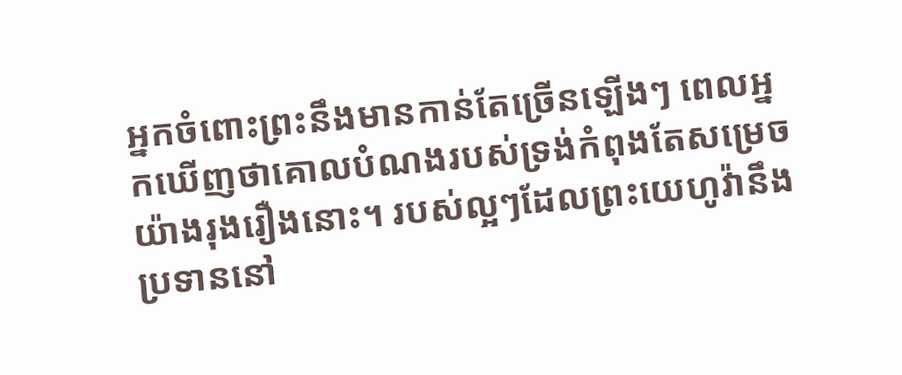អ្នកចំពោះព្រះនឹងមានកាន់តែច្រើនឡើងៗ ពេលអ្នកឃើញថាគោលបំណងរបស់ទ្រង់កំពុងតែសម្រេចយ៉ាងរុងរឿងនោះ។ របស់ល្អៗដែលព្រះយេហូវ៉ានឹងប្រទាននៅ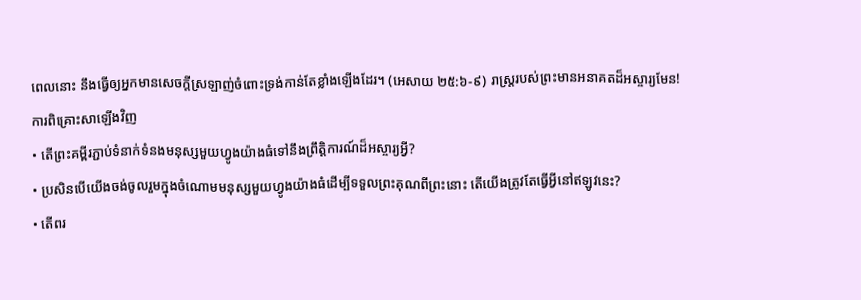ពេលនោះ នឹងធ្វើឲ្យអ្នកមានសេចក្ដីស្រឡាញ់ចំពោះទ្រង់កាន់តែខ្លាំងឡើងដែរ។ (អេសាយ ២៥:៦-៩) រាស្ត្ររបស់ព្រះមានអនាគតដ៏អស្ចារ្យមែន!
ការពិគ្រោះសាឡើងវិញ
• តើព្រះគម្ពីរភ្ជាប់ទំនាក់ទំនងមនុស្សមួយហ្វូងយ៉ាងធំទៅនឹងព្រឹត្ដិការណ៍ដ៏អស្ចារ្យអ្វី?
• ប្រសិនបើយើងចង់ចូលរួមក្នុងចំណោមមនុស្សមួយហ្វូងយ៉ាងធំដើម្បីទទួលព្រះគុណពីព្រះនោះ តើយើងត្រូវតែធ្វើអ្វីនៅឥឡូវនេះ?
• តើពរ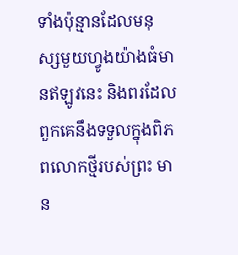ទាំងប៉ុន្មានដែលមនុស្សមួយហ្វូងយ៉ាងធំមានឥឡូវនេះ និងពរដែលពួកគេនឹងទទួលក្នុងពិភពលោកថ្មីរបស់ព្រះ មាន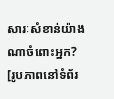សារៈសំខាន់យ៉ាងណាចំពោះអ្នក?
[រូបភាពនៅទំព័រ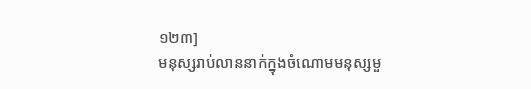១២៣]
មនុស្សរាប់លាននាក់ក្នុងចំណោមមនុស្សមួ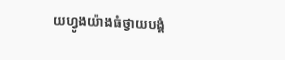យហ្វូងយ៉ាងធំថ្វាយបង្គំ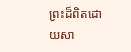ព្រះដ៏ពិតដោយសា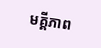មគ្គីភាព